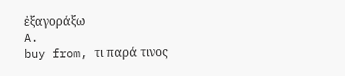ἐξαγοράξω
A.
buy from, τι παρά τινος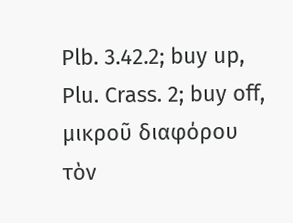Plb. 3.42.2; buy up, Plu. Crass. 2; buy off, μικροῦ διαφόρου τὸν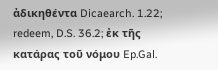ἀδικηθέντα Dicaearch. 1.22; redeem, D.S. 36.2; ἐκ τῆς κατάρας τοῦ νόμου Ep.Gal.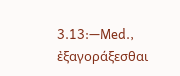3.13:—Med., ἐξαγοράξεσθαι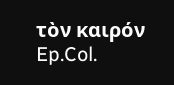τὸν καιρόν Ep.Col.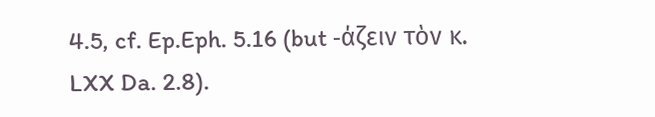4.5, cf. Ep.Eph. 5.16 (but ‐άζειν τὸν κ. LXX Da. 2.8).